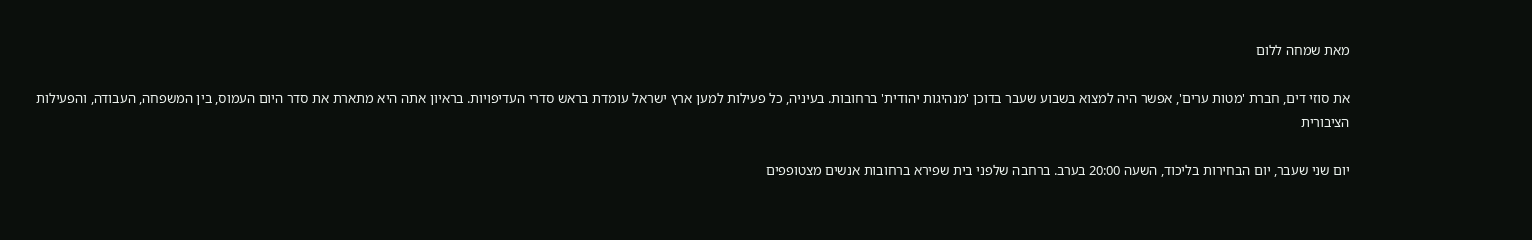מאת שמחה ללום

את סוזי דים, חברת 'מטות ערים', אפשר היה למצוא בשבוע שעבר בדוכן 'מנהיגות יהודית' ברחובות. בעיניה, כל פעילות למען ארץ ישראל עומדת בראש סדרי העדיפויות. בראיון אתה היא מתארת את סדר היום העמוס, בין המשפחה, העבודה, והפעילות הציבורית

יום שני שעבר, יום הבחירות בליכוד, השעה 20:00 בערב. ברחבה שלפני בית שפירא ברחובות אנשים מצטופפים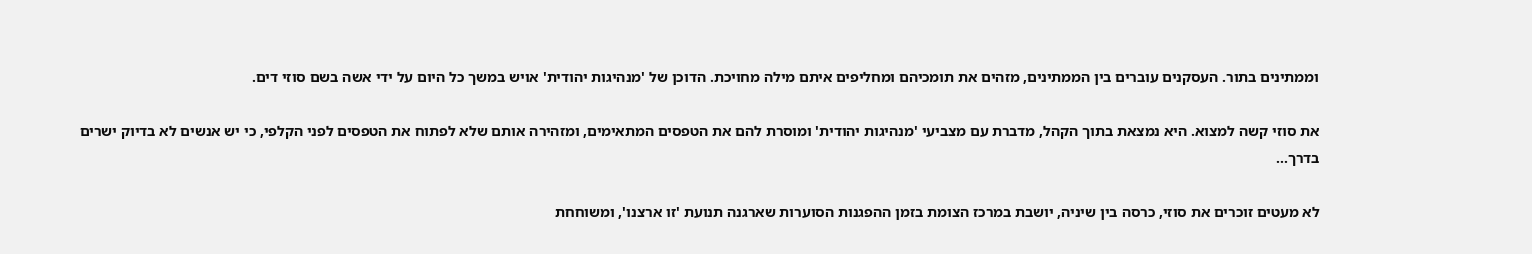וממתינים בתור. העסקנים עוברים בין הממתינים, מזהים את תומכיהם ומחליפים איתם מילה מחויכת. הדוכן של 'מנהיגות יהודית' אויש במשך כל היום על ידי אשה בשם סוזי דים.

את סוזי קשה למצוא. היא נמצאת בתוך הקהל, מדברת עם מצביעי 'מנהיגות יהודית' ומוסרת להם את הטפסים המתאימים, ומזהירה אותם שלא לפתוח את הטפסים לפני הקלפי, כי יש אנשים לא בדיוק ישרים בדרך...

לא מעטים זוכרים את סוזי, כרסה בין שיניה, יושבת במרכז הצומת בזמן ההפגנות הסוערות שארגנה תנועת 'זו ארצנו', ומשוחחת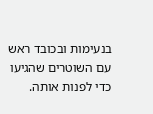בנעימות ובכובד ראש עם השוטרים שהגיעו כדי לפנות אותה.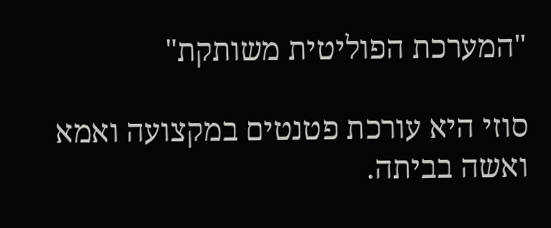"המערכת הפוליטית משותקת"

סוזי היא עורכת פטנטים במקצועה ואמא ואשה בביתה.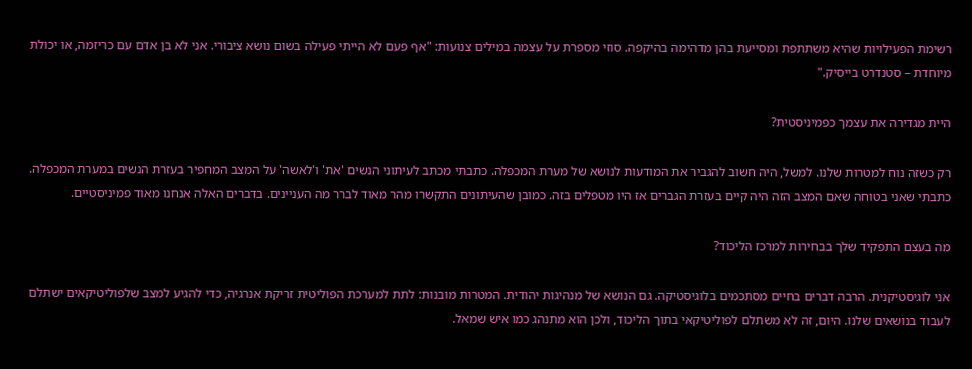רשימת הפעילויות שהיא משתתפת ומסייעת בהן מדהימה בהיקפה. סוזי מספרת על עצמה במילים צנועות: "אף פעם לא הייתי פעילה בשום נושא ציבורי. אני לא בן אדם עם כריזמה, או יכולת מיוחדת – סטנדרט בייסיק."

היית מגדירה את עצמך כפמיניסטית?

רק כשזה נוח למטרות שלנו. למשל, היה חשוב להגביר את המודעות לנושא של מערת המכפלה. כתבתי מכתב לעיתוני הנשים 'את' ו'לאשה' על המצב המחפיר בעזרת הנשים במערת המכפלה. כתבתי שאני בטוחה שאם המצב הזה היה קיים בעזרת הגברים אז היו מטפלים בזה. כמובן שהעיתונים התקשרו מהר מאוד לברר מה העניינים. בדברים האלה אנחנו מאוד פמיניסטיים.

מה בעצם התפקיד שלך בבחירות למרכז הליכוד?

אני לוגיסטיקנית. הרבה דברים בחיים מסתכמים בלוגיסטיקה. גם הנושא של מנהיגות יהודית. המטרות מובנות: לתת למערכת הפוליטית זריקת אנרגיה, כדי להגיע למצב שלפוליטיקאים ישתלם לעבוד בנושאים שלנו. היום, זה לא משתלם לפוליטיקאי בתוך הליכוד, ולכן הוא מתנהג כמו איש שמאל.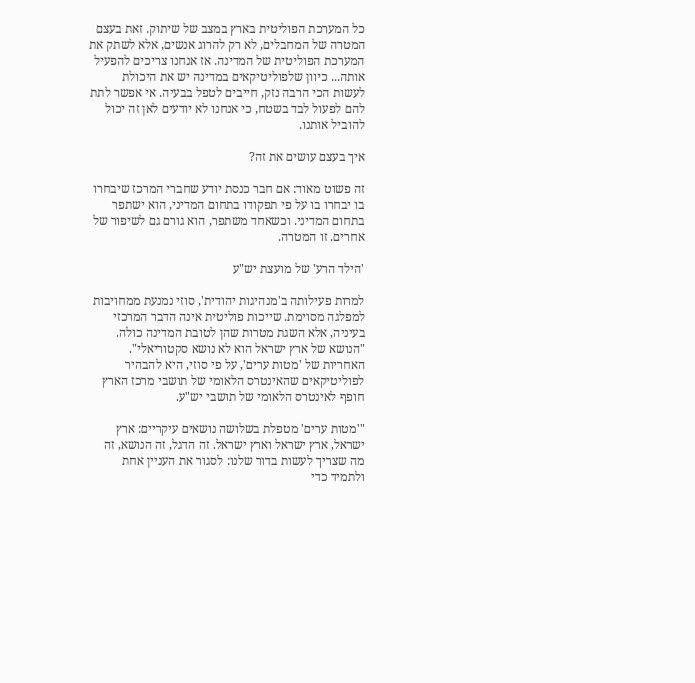כל המערכת הפוליטית בארץ במצב של שיתוק. זאת בעצם המטרה של המחבלים, לא רק להרוג אנשים, אלא לשתק את המערכת הפוליטית של המדינה. אז אנחנו צריכים להפעיל אותה... כיוון שלפוליטיקאים במדינה יש את היכולת לעשות הכי הרבה נזק, חייבים לטפל בבעיה. אי אפשר לתת להם לפעול לבד בשטח, כי אנחנו לא יודעים לאן זה יכול להוביל אותנו.

איך בעצם עושים את זה?

זה פשוט מאוד: אם חבר כנסת יודע שחברי המרכז שיבחרו בו יבחרו בו על פי תפקודו בתחום המדיני, הוא ישתפר בתחום המדיני. וכשאחד משתפר, הוא גורם גם לשיפור של אחרים. זו המטרה.

'הילד הרע' של מועצת יש"ע

למרות פעילותה ב'מנהיגות יהודית', סוזי נמנעת ממחויבות למפלגה מסוימת. שייכות פוליטית אינה הדבר המרכזי בעיניה, אלא השגת מטרות שהן לטובת המדינה כולה. "הנושא של ארץ ישראל הוא לא נושא סקטוריאלי". האחריות של 'מטות ערים', על פי סוזי, היא להבהיר לפוליטיקאים שהאינטרס הלאומי של תושבי מרכז הארץ חופף לאינטרס הלאומי של תושבי יש"ע.

"'מטות ערים' מטפלת בשלושה נושאים עיקריים: ארץ ישראל, ארץ ישראל וארץ ישראל. זה הדגל, זה הנושא, זה מה שצריך לעשות בדור שלנו: לסגור את העניין אחת ולתמיד כדי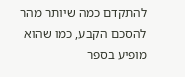להתקדם כמה שיותר מהר להסכם הקבע, כמו שהוא מופיע בספר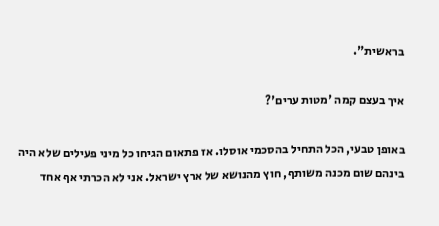בראשית".

איך בעצם קמה 'מטות ערים'?

באופן טבעי, הכל התחיל בהסכמי אוסלו. אז פתאום הגיחו כל מיני פעילים שלא היה בינהם שום מכנה משותף, חוץ מהנושא של ארץ ישראל. אני לא הכרתי אף אחד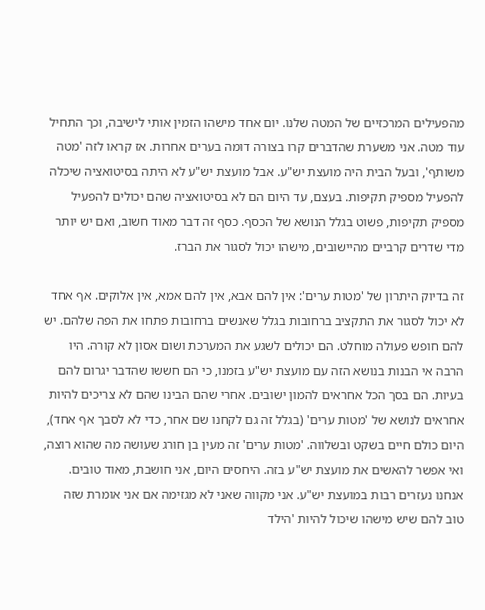מהפעילים המרכזיים של המטה שלנו. יום אחד מישהו הזמין אותי לישיבה, וכך התחיל עוד מטה. אני משערת שהדברים קרו בצורה דומה בערים אחרות. אז קראו לזה 'מטה משותף', ובעל הבית היה מועצת יש"ע. אבל מועצת יש"ע לא היתה בסיטואציה שיכלה להפעיל מספיק תקיפות. בעצם, עד היום הם לא בסיטואציה שהם יכולים להפעיל מספיק תקיפות, פשוט בגלל הנושא של הכסף. כסף זה דבר מאוד חשוב, ואם יש יותר מדי שדרים קרביים מהיישובים, מישהו יכול לסגור את הברז.

זה בדיוק היתרון של 'מטות ערים': אין להם אבא, אין להם אמא, אין אלוקים. אף אחד לא יכול לסגור את התקציב ברחובות בגלל שאנשים ברחובות פתחו את הפה שלהם. יש להם חופש פעולה מוחלט. הם יכולים לשגע את המערכת ושום אסון לא קורה. היו הרבה אי הבנות בנושא הזה עם מועצת יש"ע בזמנו, כי הם חששו שהדבר יגרום להם בעיות. הם בסך הכל אחראים להמון ישובים. אחרי שהם הבינו שהם לא צריכים להיות אחראים לנושא של 'מטות ערים' (בגלל זה גם לקחנו שם אחר, כדי לא לסבך אף אחד), היום כולם חיים בשקט ובשלווה. 'מטות ערים' זה מעין בן חורג שעושה מה שהוא רוצה, ואי אפשר להאשים את מועצת יש"ע בזה. היחסים היום, אני חושבת, מאוד טובים. אנחנו נעזרים רבות במועצת יש"ע. אני מקווה שאני לא מגזימה אם אני אומרת שזה טוב להם שיש מישהו שיכול להיות 'הילד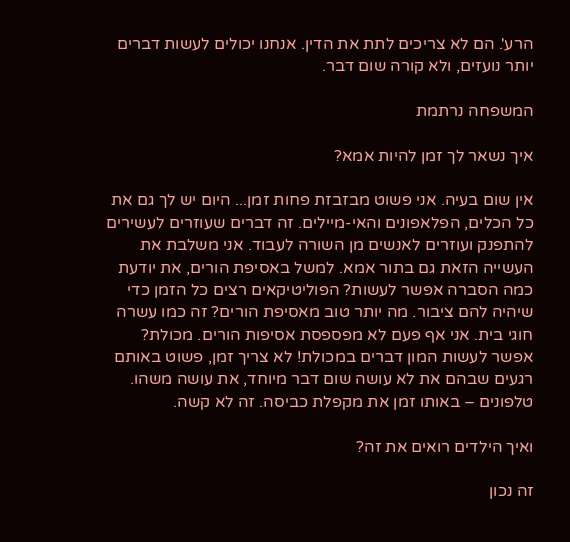הרע'. הם לא צריכים לתת את הדין. אנחנו יכולים לעשות דברים יותר נועזים, ולא קורה שום דבר.

המשפחה נרתמת

איך נשאר לך זמן להיות אמא?

אין שום בעיה. אני פשוט מבזבזת פחות זמן... היום יש לך גם את כל הכלים, הפלאפונים והאי-מיילים. זה דברים שעוזרים לעשירים להתפנק ועוזרים לאנשים מן השורה לעבוד. אני משלבת את העשייה הזאת גם בתור אמא. למשל באסיפת הורים, את יודעת כמה הסברה אפשר לעשות? הפוליטיקאים רצים כל הזמן כדי שיהיה להם ציבור. מה יותר טוב מאסיפת הורים? זה כמו עשרה חוגי בית. אני אף פעם לא מפספסת אסיפות הורים. מכולת? אפשר לעשות המון דברים במכולת! לא צריך זמן, פשוט באותם רגעים שבהם את לא עושה שום דבר מיוחד, את עושה משהו. טלפונים – באותו זמן את מקפלת כביסה. זה לא קשה.

ואיך הילדים רואים את זה?

זה נכון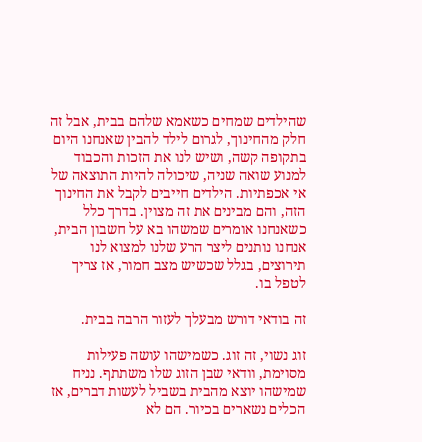שהילדים שמחים כשאמא שלהם בבית, אבל זה חלק מהחינוך, לגרום לילד להבין שאנחנו היום בתקופה קשה, ושיש לנו את הזכות והכבוד למנוע שואה שניה, שיכולה להיות התוצאה של אי אכפתיות. הילדים חייבים לקבל את החינוך הזה, והם מבינים את זה מצוין. בדרך כלל כשאנחנו אומרים שמשהו בא על חשבון הבית, אנחנו נותנים ליצר הרע שלנו למצוא לנו תירוצים, בגלל שכשיש מצב חמור, אז צריך לטפל בו.

זה בודאי דורש מבעלך לעזור הרבה בבית.

זוג נשוי, זה זוג. כשמישהו עושה פעילות מסוימת, וודאי שבן הזוג שלו משתתף. נניח שמישהו יוצא מהבית בשביל לעשות דברים, אז הכלים נשארים בכיור. הם לא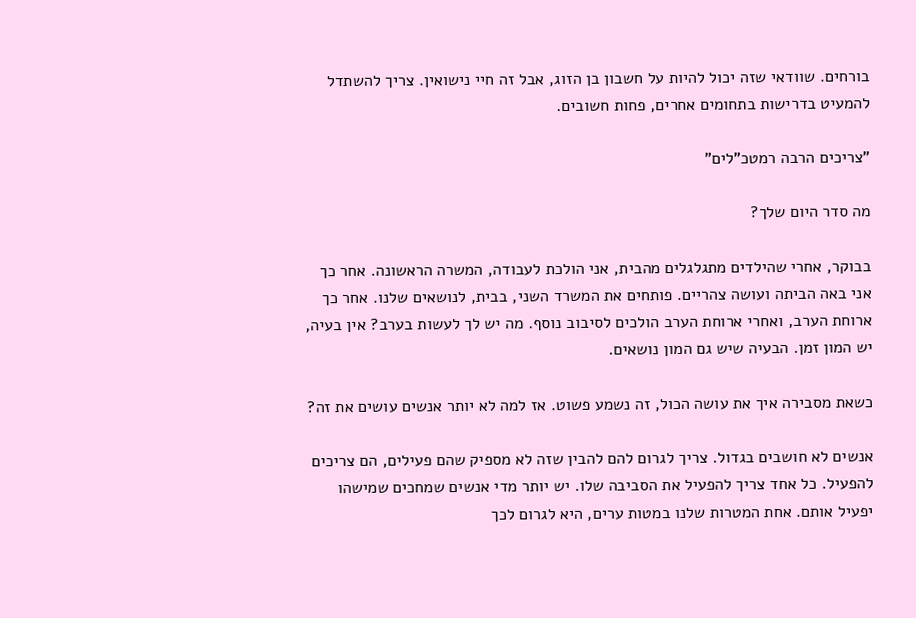בורחים. שוודאי שזה יכול להיות על חשבון בן הזוג, אבל זה חיי נישואין. צריך להשתדל להמעיט בדרישות בתחומים אחרים, פחות חשובים.

"צריכים הרבה רמטכ"לים"

מה סדר היום שלך?

בבוקר, אחרי שהילדים מתגלגלים מהבית, אני הולכת לעבודה, המשרה הראשונה. אחר כך אני באה הביתה ועושה צהריים. פותחים את המשרד השני, בבית, לנושאים שלנו. אחר כך ארוחת הערב, ואחרי ארוחת הערב הולכים לסיבוב נוסף. מה יש לך לעשות בערב? אין בעיה, יש המון זמן. הבעיה שיש גם המון נושאים.

כשאת מסבירה איך את עושה הכול, זה נשמע פשוט. אז למה לא יותר אנשים עושים את זה?

אנשים לא חושבים בגדול. צריך לגרום להם להבין שזה לא מספיק שהם פעילים, הם צריכים להפעיל. כל אחד צריך להפעיל את הסביבה שלו. יש יותר מדי אנשים שמחכים שמישהו יפעיל אותם. אחת המטרות שלנו במטות ערים, היא לגרום לכך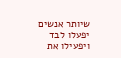שיותר אנשים יפעלו לבד ויפעילו את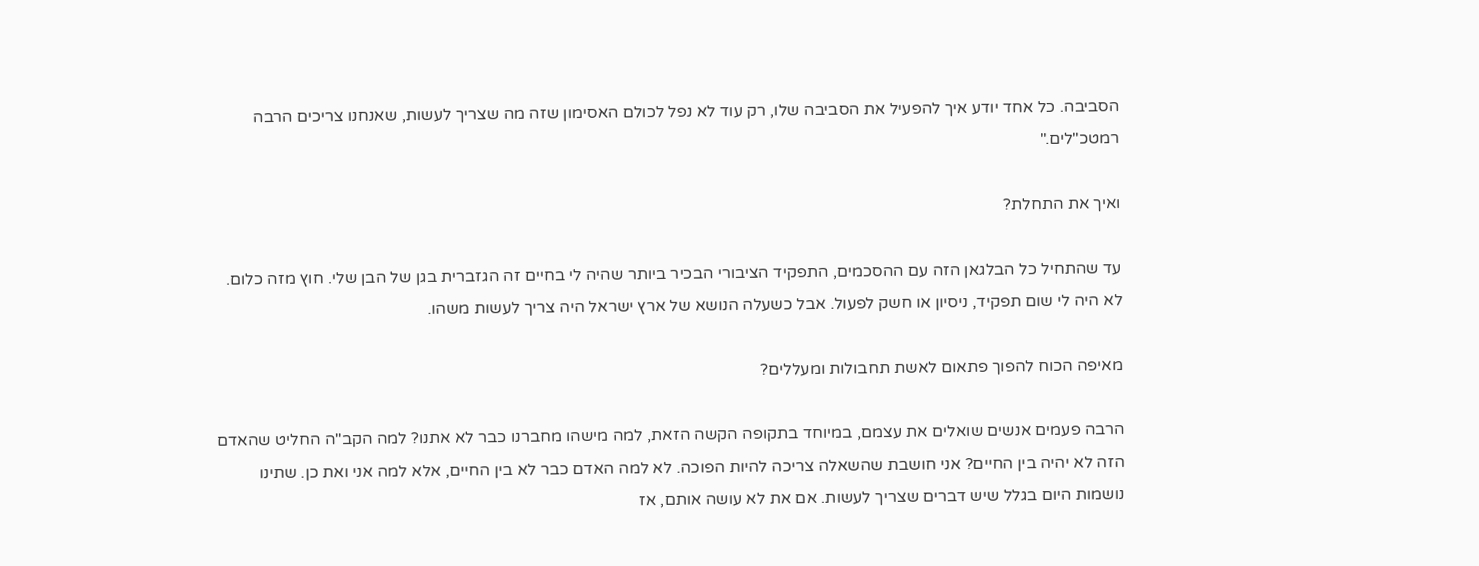הסביבה. כל אחד יודע איך להפעיל את הסביבה שלו, רק עוד לא נפל לכולם האסימון שזה מה שצריך לעשות, שאנחנו צריכים הרבה רמטכ"לים."

ואיך את התחלת?

עד שהתחיל כל הבלגאן הזה עם ההסכמים, התפקיד הציבורי הבכיר ביותר שהיה לי בחיים זה הגזברית בגן של הבן שלי. חוץ מזה כלום. לא היה לי שום תפקיד, ניסיון או חשק לפעול. אבל כשעלה הנושא של ארץ ישראל היה צריך לעשות משהו.

מאיפה הכוח להפוך פתאום לאשת תחבולות ומעללים?

הרבה פעמים אנשים שואלים את עצמם, במיוחד בתקופה הקשה הזאת, למה מישהו מחברנו כבר לא אתנו? למה הקב"ה החליט שהאדם הזה לא יהיה בין החיים? אני חושבת שהשאלה צריכה להיות הפוכה. לא למה האדם כבר לא בין החיים, אלא למה אני ואת כן. שתינו נושמות היום בגלל שיש דברים שצריך לעשות. אם את לא עושה אותם, אז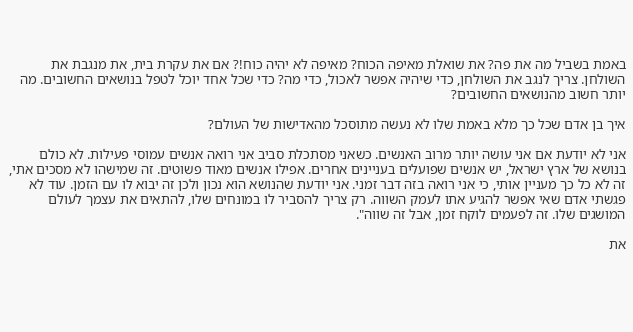באמת בשביל מה את פה? את שואלת מאיפה הכוח? מאיפה לא יהיה כוח!? אם את עקרת בית, את מנגבת את השולחן. צריך לנגב את השולחן, כדי שיהיה אפשר לאכול, כדי מה? כדי שכל אחד יוכל לטפל בנושאים החשובים. מה יותר חשוב מהנושאים החשובים?

איך בן אדם שכל כך מלא באמת שלו לא נעשה מתוסכל מהאדישות של העולם?

אני לא יודעת אם אני עושה יותר מרוב האנשים. כשאני מסתכלת סביב אני רואה אנשים עמוסי פעילות. לא כולם בנושא של ארץ ישראל, יש אנשים שפועלים בעניינים אחרים. אפילו אנשים מאוד פשוטים. זה שמישהו לא מסכים אתי, זה לא כל כך מעניין אותי, כי אני רואה בזה דבר זמני. אני יודעת שהנושא הוא נכון ולכן זה יבוא לו עם הזמן. עוד לא פגשתי אדם שאי אפשר להגיע אתו לעמק השווה. רק צריך להסביר לו במונחים שלו, להתאים את עצמך לעולם המושגים שלו. זה לפעמים לוקח זמן, אבל זה שווה".

את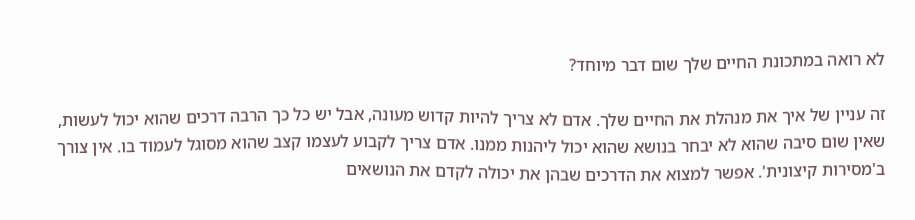לא רואה במתכונת החיים שלך שום דבר מיוחד?

זה עניין של איך את מנהלת את החיים שלך. אדם לא צריך להיות קדוש מעונה, אבל יש כל כך הרבה דרכים שהוא יכול לעשות, שאין שום סיבה שהוא לא יבחר בנושא שהוא יכול ליהנות ממנו. אדם צריך לקבוע לעצמו קצב שהוא מסוגל לעמוד בו. אין צורך ב'מסירות קיצונית'. אפשר למצוא את הדרכים שבהן את יכולה לקדם את הנושאים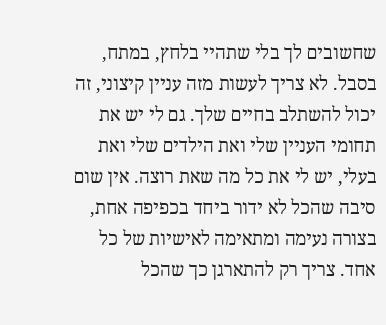שחשובים לך בלי שתהיי בלחץ, במתח, בסבל. לא צריך לעשות מזה עניין קיצוני, זה יכול להשתלב בחיים שלך. גם לי יש את תחומי העניין שלי ואת הילדים שלי ואת בעלי, יש לי את כל מה שאת רוצה. אין שום סיבה שהכל לא ידור ביחד בכפיפה אחת, בצורה נעימה ומתאימה לאישיות של כל אחד. צריך רק להתארגן כך שהכל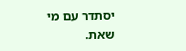יסתדר עם מי שאת.